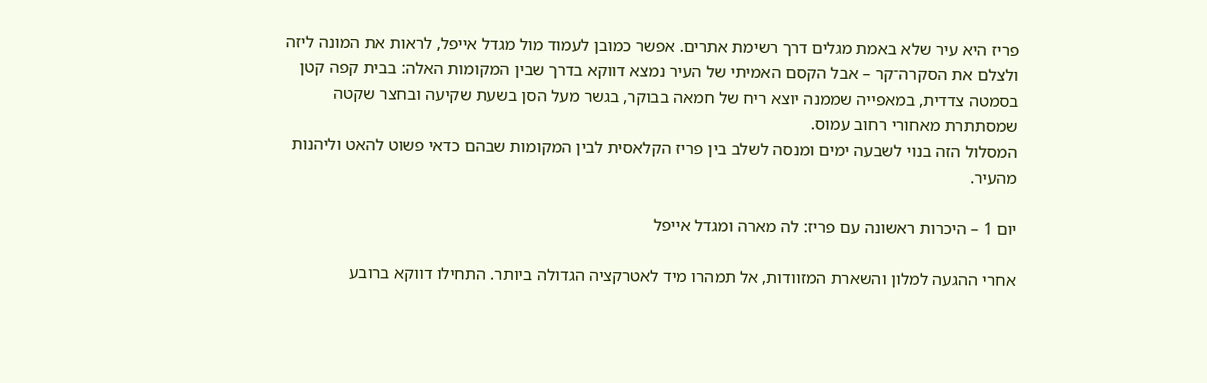פריז היא עיר שלא באמת מגלים דרך רשימת אתרים. אפשר כמובן לעמוד מול מגדל אייפל, לראות את המונה ליזה ולצלם את הסקרה־קר – אבל הקסם האמיתי של העיר נמצא דווקא בדרך שבין המקומות האלה: בבית קפה קטן בסמטה צדדית, במאפייה שממנה יוצא ריח של חמאה בבוקר, בגשר מעל הסן בשעת שקיעה ובחצר שקטה שמסתתרת מאחורי רחוב עמוס.
המסלול הזה בנוי לשבעה ימים ומנסה לשלב בין פריז הקלאסית לבין המקומות שבהם כדאי פשוט להאט וליהנות מהעיר.

יום 1 – היכרות ראשונה עם פריז: לה מארה ומגדל אייפל

אחרי ההגעה למלון והשארת המזוודות, אל תמהרו מיד לאטרקציה הגדולה ביותר. התחילו דווקא ברובע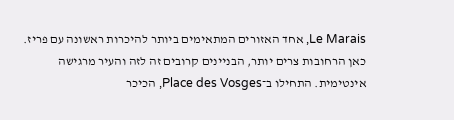Le Marais, אחד האזורים המתאימים ביותר להיכרות ראשונה עם פריז.
כאן הרחובות צרים יותר, הבניינים קרובים זה לזה והעיר מרגישה אינטימית. התחילו ב־Place des Vosges, הכיכר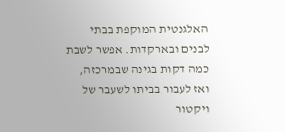האלגנטית המוקפת בבתי לבנים ובארקדות. אפשר לשבת כמה דקות בגינה שבמרכזה, ואז לעבור בביתו לשעבר של ויקטור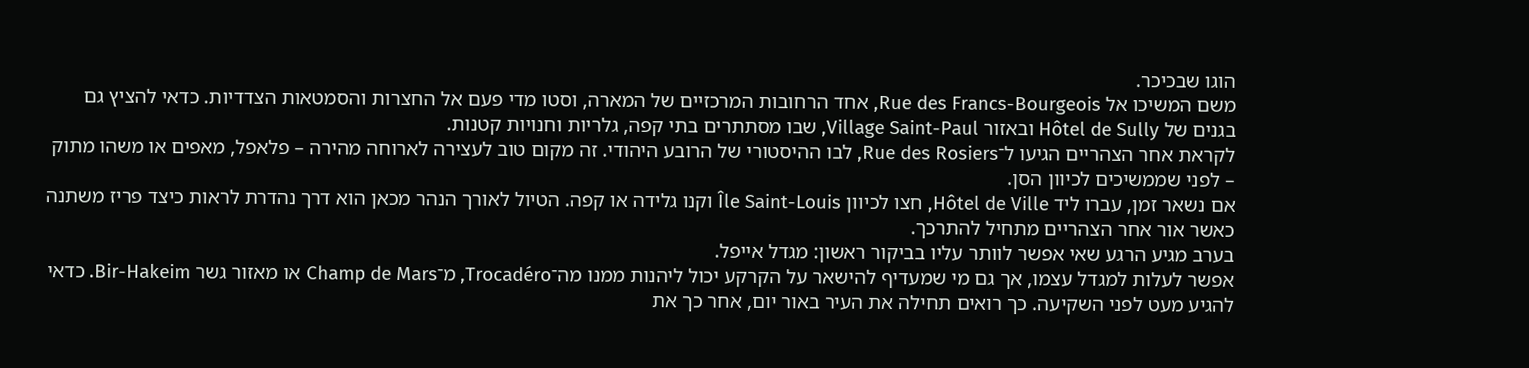הוגו שבכיכר.
משם המשיכו אל Rue des Francs-Bourgeois, אחד הרחובות המרכזיים של המארה, וסטו מדי פעם אל החצרות והסמטאות הצדדיות. כדאי להציץ גם בגנים של Hôtel de Sully ובאזור Village Saint-Paul, שבו מסתתרים בתי קפה, גלריות וחנויות קטנות.
לקראת אחר הצהריים הגיעו ל־Rue des Rosiers, לבו ההיסטורי של הרובע היהודי. זה מקום טוב לעצירה לארוחה מהירה – פלאפל, מאפים או משהו מתוק – לפני שממשיכים לכיוון הסן.
אם נשאר זמן, עברו ליד Hôtel de Ville, חצו לכיוון Île Saint-Louis וקנו גלידה או קפה. הטיול לאורך הנהר מכאן הוא דרך נהדרת לראות כיצד פריז משתנה כאשר אור אחר הצהריים מתחיל להתרכך.
בערב מגיע הרגע שאי אפשר לוותר עליו בביקור ראשון: מגדל אייפל.
אפשר לעלות למגדל עצמו, אך גם מי שמעדיף להישאר על הקרקע יכול ליהנות ממנו מה־Trocadéro, מ־Champ de Mars או מאזור גשר Bir-Hakeim. כדאי להגיע מעט לפני השקיעה. כך רואים תחילה את העיר באור יום, אחר כך את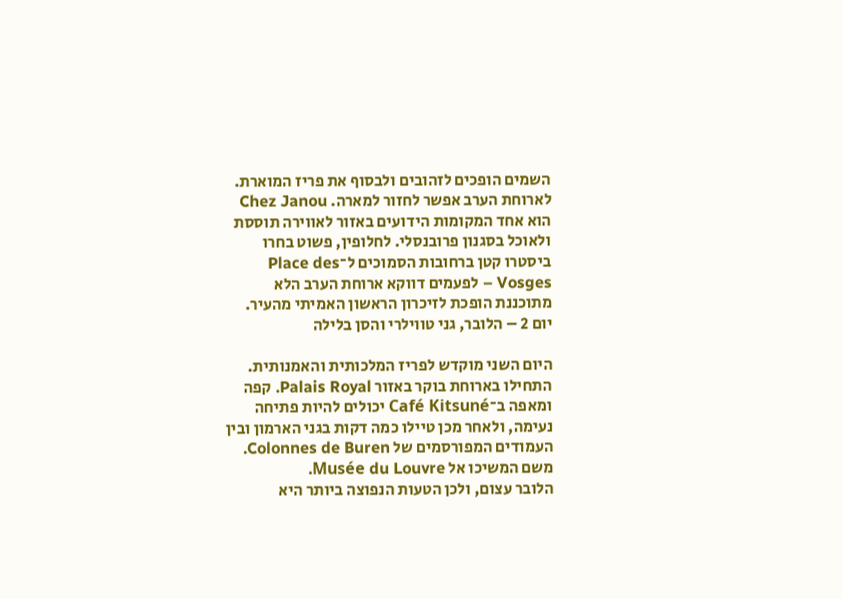השמים הופכים לזהובים ולבסוף את פריז המוארת.
לארוחת הערב אפשר לחזור למארה. Chez Janou הוא אחד המקומות הידועים באזור לאווירה תוססת ולאוכל בסגנון פרובנסלי. לחלופין, פשוט בחרו ביסטרו קטן ברחובות הסמוכים ל־Place des Vosges – לפעמים דווקא ארוחת הערב הלא מתוכננת הופכת לזיכרון הראשון האמיתי מהעיר.
יום 2 – הלובר, גני טווילרי והסן בלילה

היום השני מוקדש לפריז המלכותית והאמנותית.
התחילו בארוחת בוקר באזור Palais Royal. קפה ומאפה ב־Café Kitsuné יכולים להיות פתיחה נעימה, ולאחר מכן טיילו כמה דקות בגני הארמון ובין העמודים המפורסמים של Colonnes de Buren.
משם המשיכו אל Musée du Louvre.
הלובר עצום, ולכן הטעות הנפוצה ביותר היא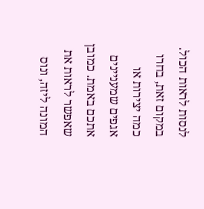לנסות לראות הכול. במקום זאת, בחרו כמה יצירות או אגפים שמעניינים אתכם באמת. כמובן שאפשר לראות את המונה ליזה, ונוס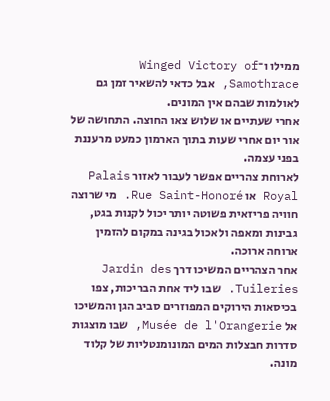ממילו ו־Winged Victory of Samothrace, אבל כדאי להשאיר זמן גם לאולמות שבהם אין המונים.
אחרי שעתיים או שלוש צאו החוצה. התחושה של אור יום אחרי שעות בתוך הארמון כמעט מרעננת בפני עצמה.
לארוחת צהריים אפשר לעבור לאזור Palais Royal או Rue Saint-Honoré. מי שרוצה חוויה פריזאית פשוטה יותר יכול לקנות בגט, גבינות ומאפה ולאכול בגינה במקום להזמין ארוחה ארוכה.
אחר הצהריים המשיכו דרך Jardin des Tuileries. שבו ליד אחת הבריכות, צפו בכיסאות הירוקים המפוזרים סביב הגן והמשיכו אל Musée de l'Orangerie, שבו מוצגות סדרות חבצלות המים המונומנטליות של קלוד מונה.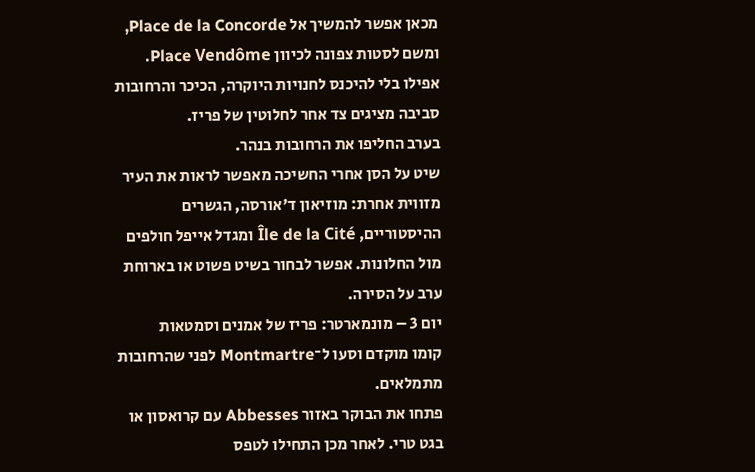מכאן אפשר להמשיך אל Place de la Concorde, ומשם לסטות צפונה לכיוון Place Vendôme. אפילו בלי להיכנס לחנויות היוקרה, הכיכר והרחובות סביבה מציגים צד אחר לחלוטין של פריז.
בערב החליפו את הרחובות בנהר.
שיט על הסן אחרי החשיכה מאפשר לראות את העיר מזווית אחרת: מוזיאון ד'אורסה, הגשרים ההיסטוריים, Île de la Cité ומגדל אייפל חולפים מול החלונות. אפשר לבחור בשיט פשוט או בארוחת ערב על הסירה.
יום 3 – מונמארטר: פריז של אמנים וסמטאות
קומו מוקדם וסעו ל־Montmartre לפני שהרחובות מתמלאים.
פתחו את הבוקר באזור Abbesses עם קרואסון או בגט טרי. לאחר מכן התחילו לטפס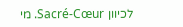לכיוון Sacré-Cœur. מי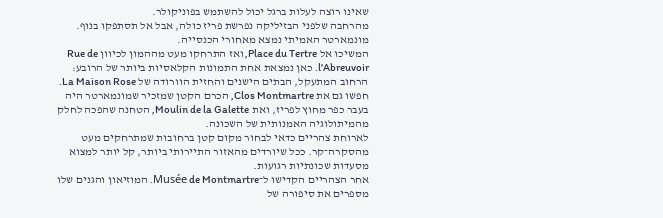שאינו רוצה לעלות ברגל יכול להשתמש בפוניקולר.
מהרחבה שלפני הבזיליקה נפרשת פריז כולה, אבל אל תסתפקו בנוף. מונמארטר האמיתי נמצא מאחורי הכנסייה.
המשיכו אל Place du Tertre, ואז התרחקו מעט מההמון לכיוון Rue de l'Abreuvoir. כאן נמצאת אחת התמונות הקלאסיות ביותר של הרובע: הרחוב המתעקל, הבתים הישנים והחזית הוורודה של La Maison Rose.
חפשו גם את Clos Montmartre, הכרם הקטן שמזכיר שמונמארטר היה בעבר כפר מחוץ לפריז, ואת Moulin de la Galette, הטחנה שהפכה לחלק מהמיתולוגיה האמנותית של השכונה.
לארוחת צהריים כדאי לבחור מקום קטן ברחובות שמתרחקים מעט מהסקרה־קר. ככל שיורדים מהאזור התיירותי ביותר, קל יותר למצוא מסעדות שכונתיות רגועות.
אחר הצהריים הקדישו ל־Musée de Montmartre. המוזיאון והגנים שלו מספרים את סיפורה של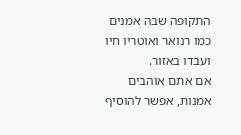התקופה שבה אמנים כמו רנואר ואוטריו חיו ועבדו באזור.
אם אתם אוהבים אמנות, אפשר להוסיף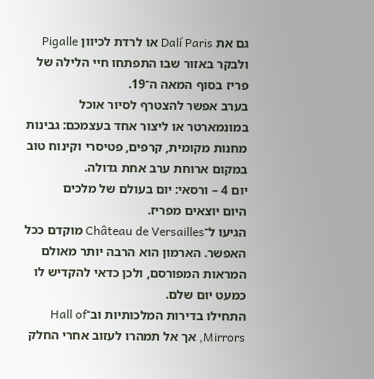גם את Dalí Paris או לרדת לכיוון Pigalle ולבקר באזור שבו התפתחו חיי הלילה של פריז בסוף המאה ה־19.
בערב אפשר להצטרף לסיור אוכל במונמארטר או ליצור אחד בעצמכם: גבינות מחנות מקומית, קרפים, פטיסרי וקינוח טוב במקום ארוחת ערב אחת גדולה.
יום 4 – ורסאי: יום בעולם של מלכים
היום יוצאים מפריז.
הגיעו ל־Château de Versailles מוקדם ככל האפשר. הארמון הוא הרבה יותר מאולם המראות המפורסם, ולכן כדאי להקדיש לו כמעט יום שלם.
התחילו בדירות המלכותיות וב־Hall of Mirrors, אך אל תמהרו לעזוב אחרי החלק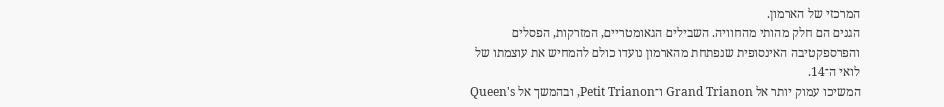המרכזי של הארמון.
הגנים הם חלק מהותי מהחוויה. השבילים הגאומטריים, המזרקות, הפסלים והפרספקטיבה האינסופית שנפתחת מהארמון נועדו כולם להמחיש את עוצמתו של לואי ה־14.
המשיכו עמוק יותר אל Grand Trianon ו־Petit Trianon, ובהמשך אל Queen's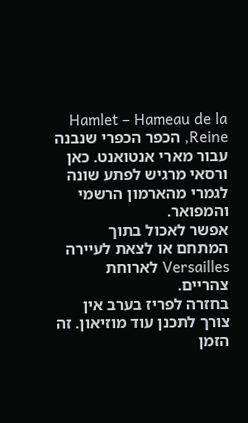Hamlet – Hameau de la Reine, הכפר הכפרי שנבנה עבור מארי אנטואנט. כאן ורסאי מרגיש לפתע שונה לגמרי מהארמון הרשמי והמפואר.
אפשר לאכול בתוך המתחם או לצאת לעיירה Versailles לארוחת צהריים.
בחזרה לפריז בערב אין צורך לתכנן עוד מוזיאון. זה הזמן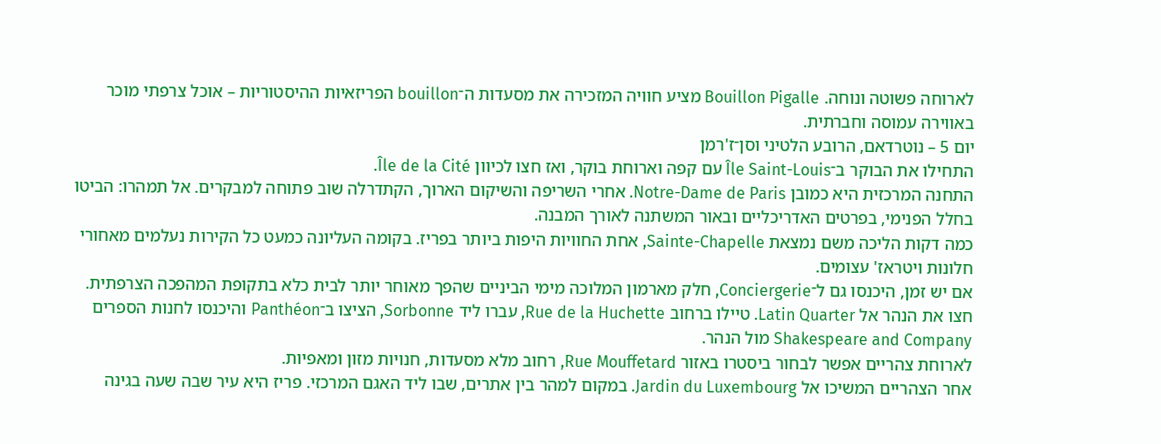לארוחה פשוטה ונוחה. Bouillon Pigalle מציע חוויה המזכירה את מסעדות ה־bouillon הפריזאיות ההיסטוריות – אוכל צרפתי מוכר באווירה עמוסה וחברתית.
יום 5 – נוטרדאם, הרובע הלטיני וסן־ז'רמן
התחילו את הבוקר ב־Île Saint-Louis עם קפה וארוחת בוקר, ואז חצו לכיוון Île de la Cité.
התחנה המרכזית היא כמובן Notre-Dame de Paris. אחרי השריפה והשיקום הארוך, הקתדרלה שוב פתוחה למבקרים. אל תמהרו: הביטו בחלל הפנימי, בפרטים האדריכליים ובאור המשתנה לאורך המבנה.
כמה דקות הליכה משם נמצאת Sainte-Chapelle, אחת החוויות היפות ביותר בפריז. בקומה העליונה כמעט כל הקירות נעלמים מאחורי חלונות ויטראז' עצומים.
אם יש זמן, היכנסו גם ל־Conciergerie, חלק מארמון המלוכה מימי הביניים שהפך מאוחר יותר לבית כלא בתקופת המהפכה הצרפתית.
חצו את הנהר אל Latin Quarter. טיילו ברחוב Rue de la Huchette, עברו ליד Sorbonne, הציצו ב־Panthéon והיכנסו לחנות הספרים Shakespeare and Company מול הנהר.
לארוחת צהריים אפשר לבחור ביסטרו באזור Rue Mouffetard, רחוב מלא מסעדות, חנויות מזון ומאפיות.
אחר הצהריים המשיכו אל Jardin du Luxembourg. במקום למהר בין אתרים, שבו ליד האגם המרכזי. פריז היא עיר שבה שעה בגינה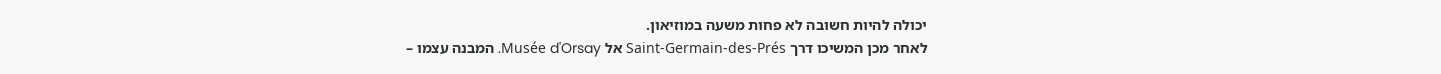יכולה להיות חשובה לא פחות משעה במוזיאון.
לאחר מכן המשיכו דרך Saint-Germain-des-Prés אל Musée d'Orsay. המבנה עצמו –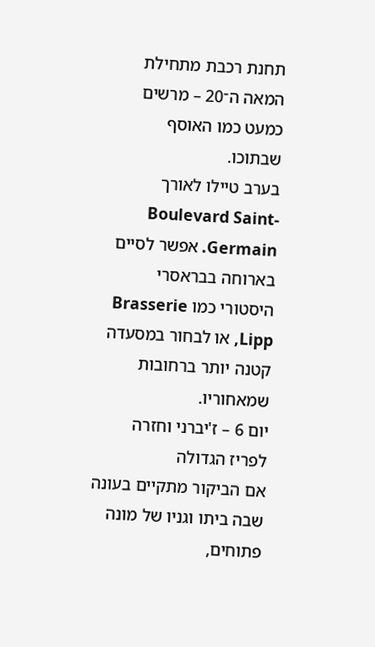תחנת רכבת מתחילת המאה ה־20 – מרשים כמעט כמו האוסף שבתוכו.
בערב טיילו לאורך Boulevard Saint-Germain. אפשר לסיים בארוחה בבראסרי היסטורי כמו Brasserie Lipp, או לבחור במסעדה קטנה יותר ברחובות שמאחוריו.
יום 6 – ז'יברני וחזרה לפריז הגדולה
אם הביקור מתקיים בעונה שבה ביתו וגניו של מונה פתוחים,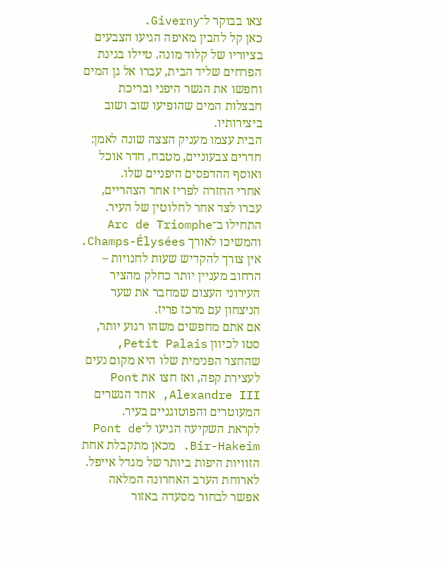צאו בבוקר ל־Giverny.
כאן קל להבין מאיפה הגיעו הצבעים בציוריו של קלוד מונה. טיילו בגינת הפרחים שליד הבית, עברו אל גן המים וחפשו את הגשר היפני ובריכת חבצלות המים שהופיעו שוב ושוב ביצירותיו.
הבית עצמו מעניק הצצה שונה לאמן: חדרים צבעוניים, מטבח, חדר אוכל ואוסף ההדפסים היפניים שלו.
אחרי החזרה לפריז אחר הצהריים, עברו לצד אחר לחלוטין של העיר.
התחילו ב־Arc de Triomphe והמשיכו לאורך Champs-Élysées. אין צורך להקדיש שעות לחנויות – הרחוב מעניין יותר כחלק מהציר העירוני העצום שמחבר את שער הניצחון עם מרכז פריז.
אם אתם מחפשים משהו רגוע יותר, סטו לכיוון Petit Palais, שהחצר הפנימית שלו היא מקום נעים לעצירת קפה, ואז חצו את Pont Alexandre III, אחד הגשרים המעוטרים והפוטוגניים בעיר.
לקראת השקיעה הגיעו ל־Pont de Bir-Hakeim. מכאן מתקבלת אחת הזוויות היפות ביותר של מגדל אייפל.
לארוחת הערב האחרונה המלאה אפשר לבחור מסעדה באזור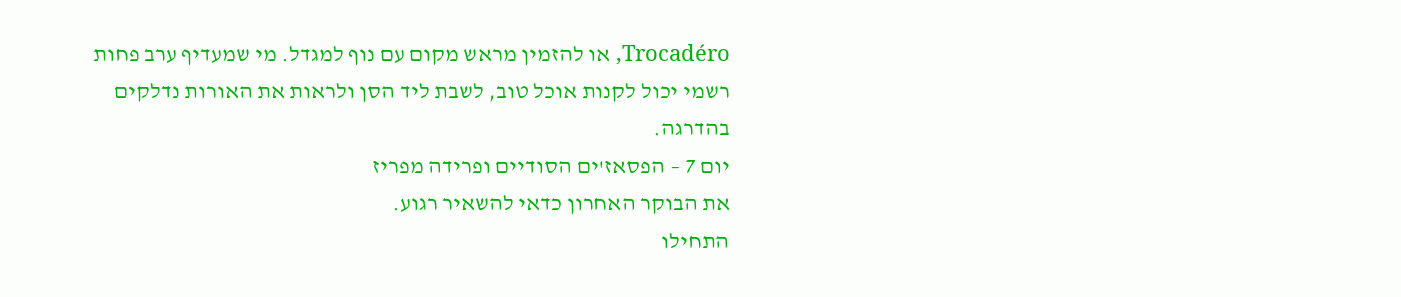Trocadéro, או להזמין מראש מקום עם נוף למגדל. מי שמעדיף ערב פחות רשמי יכול לקנות אוכל טוב, לשבת ליד הסן ולראות את האורות נדלקים בהדרגה.
יום 7 – הפסאז'ים הסודיים ופרידה מפריז
את הבוקר האחרון כדאי להשאיר רגוע.
התחילו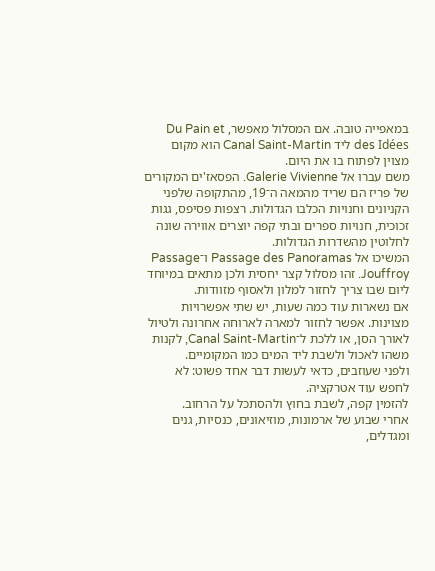במאפייה טובה. אם המסלול מאפשר, Du Pain et des Idées ליד Canal Saint-Martin הוא מקום מצוין לפתוח בו את היום.
משם עברו אל Galerie Vivienne. הפסאז'ים המקורים של פריז הם שריד מהמאה ה־19, מהתקופה שלפני הקניונים וחנויות הכלבו הגדולות. רצפות פסיפס, גגות זכוכית, חנויות ספרים ובתי קפה יוצרים אווירה שונה לחלוטין מהשדרות הגדולות.
המשיכו אל Passage des Panoramas ו־Passage Jouffroy. זהו מסלול קצר יחסית ולכן מתאים במיוחד ליום שבו צריך לחזור למלון ולאסוף מזוודות.
אם נשארות עוד כמה שעות, יש שתי אפשרויות מצוינות. אפשר לחזור למארה לארוחה אחרונה ולטיול לאורך הסן, או ללכת ל־Canal Saint-Martin, לקנות משהו לאכול ולשבת ליד המים כמו המקומיים.
ולפני שעוזבים, כדאי לעשות דבר אחד פשוט: לא לחפש עוד אטרקציה.
להזמין קפה, לשבת בחוץ ולהסתכל על הרחוב.
אחרי שבוע של ארמונות, מוזיאונים, כנסיות, גנים ומגדלים,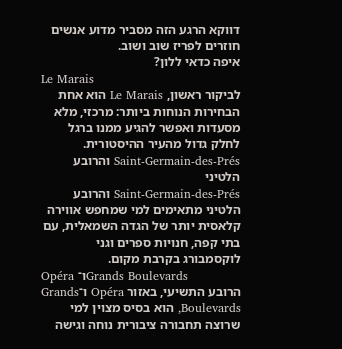דווקא הרגע הזה מסביר מדוע אנשים חוזרים לפריז שוב ושוב.
איפה כדאי ללון?
Le Marais
לביקור ראשון, Le Marais הוא אחת הבחירות הנוחות ביותר: מרכזי, מלא מסעדות ואפשר להגיע ממנו ברגל לחלק גדול מהעיר ההיסטורית.
Saint-Germain-des-Prés והרובע הלטיני
Saint-Germain-des-Prés והרובע הלטיני מתאימים למי שמחפש אווירה קלאסית יותר של הגדה השמאלית, עם בתי קפה, חנויות ספרים וגני לוקסמבורג בקרבת מקום.
Opéra ו־Grands Boulevards
הרובע התשיעי, באזור Opéra ו־Grands Boulevards, הוא בסיס מצוין למי שרוצה תחבורה ציבורית נוחה וגישה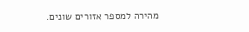מהירה למספר אזורים שונים.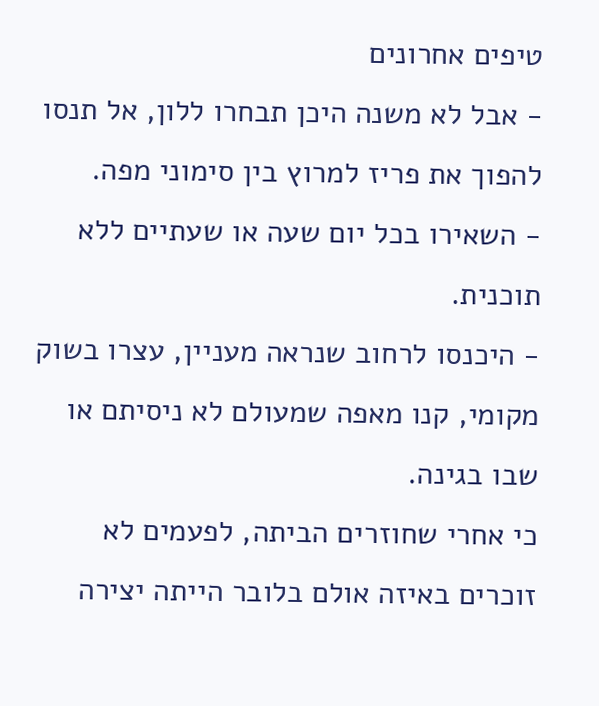טיפים אחרונים
- אבל לא משנה היכן תבחרו ללון, אל תנסו להפוך את פריז למרוץ בין סימוני מפה.
- השאירו בכל יום שעה או שעתיים ללא תוכנית.
- היכנסו לרחוב שנראה מעניין, עצרו בשוק מקומי, קנו מאפה שמעולם לא ניסיתם או שבו בגינה.
כי אחרי שחוזרים הביתה, לפעמים לא זוכרים באיזה אולם בלובר הייתה יצירה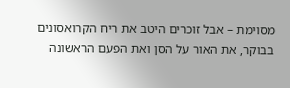מסוימת – אבל זוכרים היטב את ריח הקרואסונים בבוקר, את האור על הסן ואת הפעם הראשונה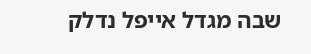שבה מגדל אייפל נדלק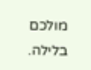מולכם בלילה.